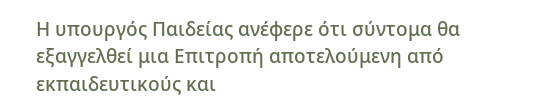Η υπουργός Παιδείας ανέφερε ότι σύντομα θα εξαγγελθεί μια Επιτροπή αποτελούμενη από εκπαιδευτικούς και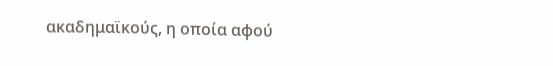ακαδημαϊκούς, η οποία αφού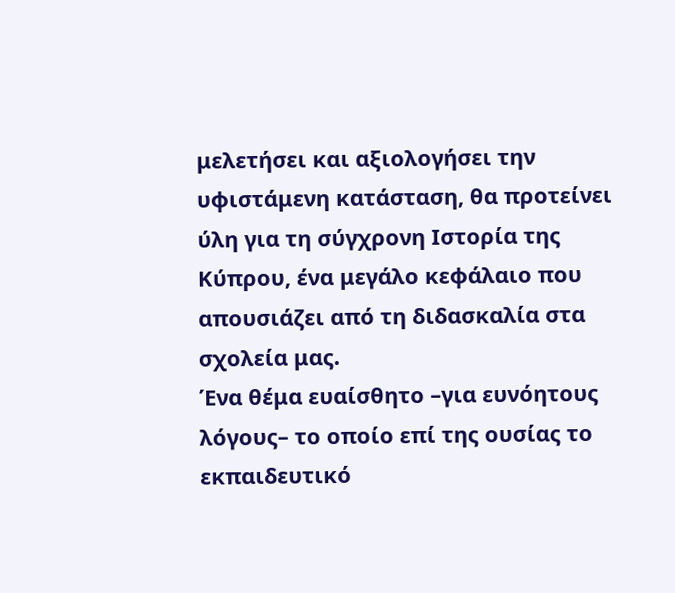μελετήσει και αξιολογήσει την υφιστάμενη κατάσταση, θα προτείνει ύλη για τη σύγχρονη Ιστορία της Κύπρου, ένα μεγάλο κεφάλαιο που απουσιάζει από τη διδασκαλία στα σχολεία μας.
Ένα θέμα ευαίσθητο –για ευνόητους λόγους– το οποίο επί της ουσίας το εκπαιδευτικό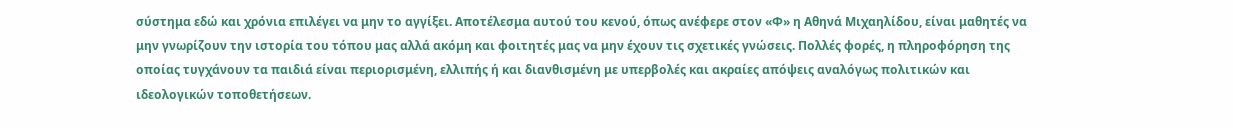σύστημα εδώ και χρόνια επιλέγει να μην το αγγίξει. Αποτέλεσμα αυτού του κενού, όπως ανέφερε στον «Φ» η Αθηνά Μιχαηλίδου, είναι μαθητές να μην γνωρίζουν την ιστορία του τόπου μας αλλά ακόμη και φοιτητές μας να μην έχουν τις σχετικές γνώσεις. Πολλές φορές, η πληροφόρηση της οποίας τυγχάνουν τα παιδιά είναι περιορισμένη, ελλιπής ή και διανθισμένη με υπερβολές και ακραίες απόψεις αναλόγως πολιτικών και ιδεολογικών τοποθετήσεων.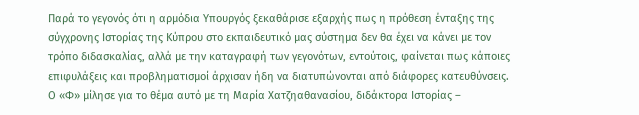Παρά το γεγονός ότι η αρμόδια Υπουργός ξεκαθάρισε εξαρχής πως η πρόθεση ένταξης της σύγχρονης Ιστορίας της Κύπρου στο εκπαιδευτικό μας σύστημα δεν θα έχει να κάνει με τον τρόπο διδασκαλίας, αλλά με την καταγραφή των γεγονότων, εντούτοις, φαίνεται πως κάποιες επιφυλάξεις και προβληματισμοί άρχισαν ήδη να διατυπώνονται από διάφορες κατευθύνσεις.
Ο «Φ» μίλησε για το θέμα αυτό με τη Μαρία Χατζηαθανασίου, διδάκτορα Ιστορίας –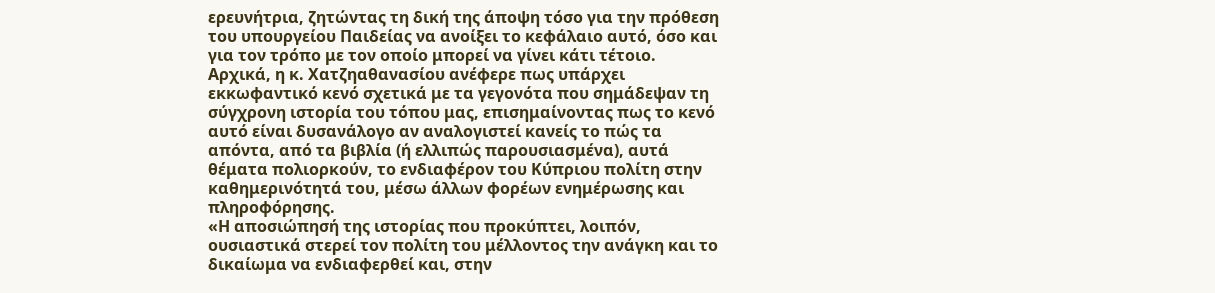ερευνήτρια, ζητώντας τη δική της άποψη τόσο για την πρόθεση του υπουργείου Παιδείας να ανοίξει το κεφάλαιο αυτό, όσο και για τον τρόπο με τον οποίο μπορεί να γίνει κάτι τέτοιο.
Αρχικά, η κ. Χατζηαθανασίου ανέφερε πως υπάρχει εκκωφαντικό κενό σχετικά με τα γεγονότα που σημάδεψαν τη σύγχρονη ιστορία του τόπου μας, επισημαίνοντας πως το κενό αυτό είναι δυσανάλογο αν αναλογιστεί κανείς το πώς τα απόντα, από τα βιβλία (ή ελλιπώς παρουσιασμένα), αυτά θέματα πολιορκούν, το ενδιαφέρον του Κύπριου πολίτη στην καθημερινότητά του, μέσω άλλων φορέων ενημέρωσης και πληροφόρησης.
«Η αποσιώπησή της ιστορίας που προκύπτει, λοιπόν, ουσιαστικά στερεί τον πολίτη του μέλλοντος την ανάγκη και το δικαίωμα να ενδιαφερθεί και, στην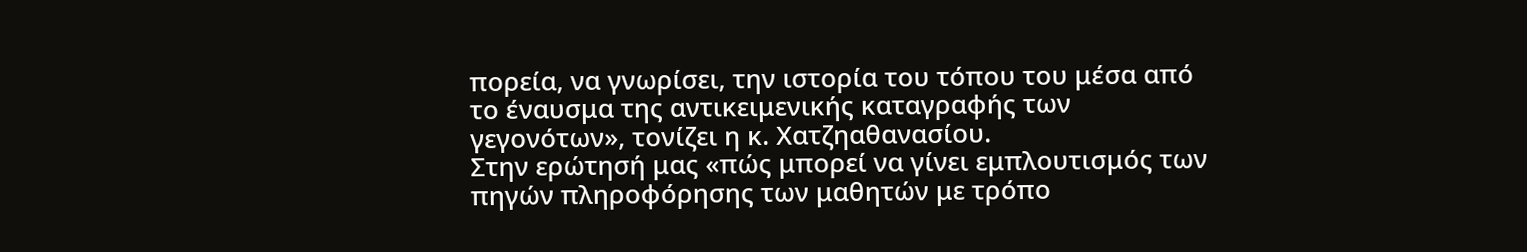πορεία, να γνωρίσει, την ιστορία του τόπου του μέσα από το έναυσμα της αντικειμενικής καταγραφής των γεγονότων», τονίζει η κ. Χατζηαθανασίου.
Στην ερώτησή μας «πώς μπορεί να γίνει εμπλουτισμός των πηγών πληροφόρησης των μαθητών με τρόπο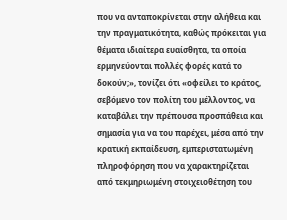που να ανταποκρίνεται στην αλήθεια και την πραγματικότητα, καθώς πρόκειται για θέματα ιδιαίτερα ευαίσθητα, τα οποία ερμηνεύονται πολλές φορές κατά το δοκούν;», τονίζει ότι «οφείλει το κράτος, σεβόμενο τον πολίτη του μέλλοντος, να καταβάλει την πρέπουσα προσπάθεια και σημασία για να του παρέχει, μέσα από την κρατική εκπαίδευση, εμπεριστατωμένη πληροφόρηση που να χαρακτηρίζεται από τεκμηριωμένη στοιχειοθέτηση του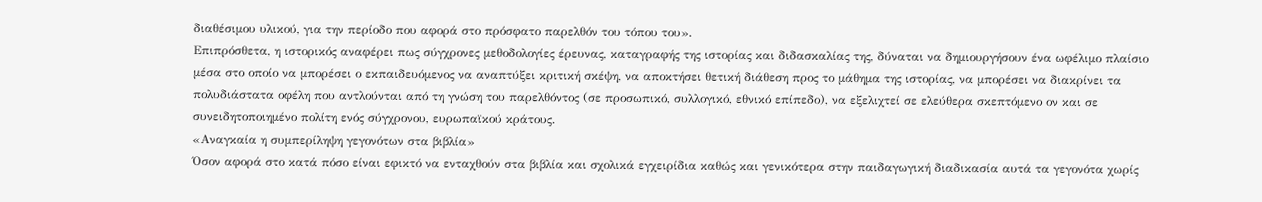διαθέσιμου υλικού, για την περίοδο που αφορά στο πρόσφατο παρελθόν του τόπου του».
Επιπρόσθετα, η ιστορικός αναφέρει πως σύγχρονες μεθοδολογίες έρευνας, καταγραφής της ιστορίας και διδασκαλίας της, δύναται να δημιουργήσουν ένα ωφέλιμο πλαίσιο μέσα στο οποίο να μπορέσει ο εκπαιδευόμενος να αναπτύξει κριτική σκέψη, να αποκτήσει θετική διάθεση προς το μάθημα της ιστορίας, να μπορέσει να διακρίνει τα πολυδιάστατα οφέλη που αντλούνται από τη γνώση του παρελθόντος (σε προσωπικό, συλλογικό, εθνικό επίπεδο), να εξελιχτεί σε ελεύθερα σκεπτόμενο ον και σε συνειδητοποιημένο πολίτη ενός σύγχρονου, ευρωπαϊκού κράτους.
«Αναγκαία η συμπερίληψη γεγονότων στα βιβλία»
Όσον αφορά στο κατά πόσο είναι εφικτό να ενταχθούν στα βιβλία και σχολικά εγχειρίδια καθώς και γενικότερα στην παιδαγωγική διαδικασία αυτά τα γεγονότα χωρίς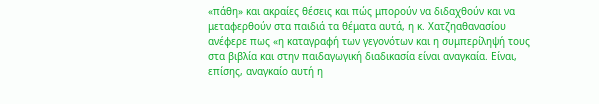«πάθη» και ακραίες θέσεις και πώς μπορούν να διδαχθούν και να μεταφερθούν στα παιδιά τα θέματα αυτά, η κ. Χατζηαθανασίου ανέφερε πως «η καταγραφή των γεγονότων και η συμπερίληψή τους στα βιβλία και στην παιδαγωγική διαδικασία είναι αναγκαία. Είναι, επίσης, αναγκαίο αυτή η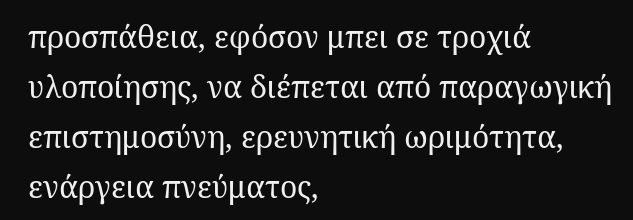προσπάθεια, εφόσον μπει σε τροχιά υλοποίησης, να διέπεται από παραγωγική επιστημοσύνη, ερευνητική ωριμότητα, ενάργεια πνεύματος,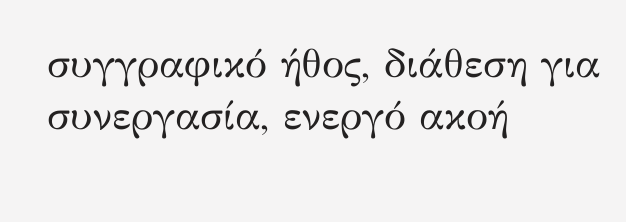συγγραφικό ήθος, διάθεση για συνεργασία, ενεργό ακοή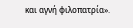και αγνή φιλοπατρία».